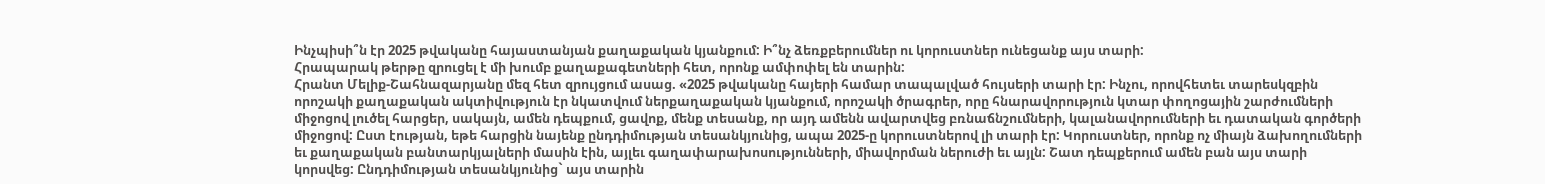Ինչպիսի՞ն էր 2025 թվականը հայաստանյան քաղաքական կյանքում: Ի՞նչ ձեռքբերումներ ու կորուստներ ունեցանք այս տարի:
Հրապարակ թերթը զրուցել է մի խումբ քաղաքագետների հետ, որոնք ամփոփել են տարին:
Հրանտ Մելիք-Շահնազարյանը մեզ հետ զրույցում ասաց. «2025 թվականը հայերի համար տապալված հույսերի տարի էր: Ինչու, որովհետեւ տարեսկզբին որոշակի քաղաքական ակտիվություն էր նկատվում ներքաղաքական կյանքում, որոշակի ծրագրեր, որը հնարավորություն կտար փողոցային շարժումների միջոցով լուծել հարցեր, սակայն, ամեն դեպքում, ցավոք, մենք տեսանք, որ այդ ամենն ավարտվեց բռնաճնշումների, կալանավորումների եւ դատական գործերի միջոցով: Ըստ էության, եթե հարցին նայենք ընդդիմության տեսանկյունից, ապա 2025-ը կորուստներով լի տարի էր: Կորուստներ, որոնք ոչ միայն ձախողումների եւ քաղաքական բանտարկյալների մասին էին, այլեւ գաղափարախոսությունների, միավորման ներուժի եւ այլն: Շատ դեպքերում ամեն բան այս տարի կորսվեց: Ընդդիմության տեսանկյունից` այս տարին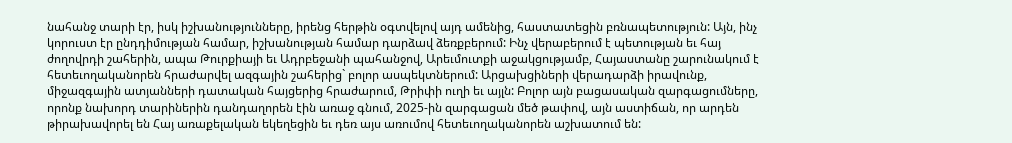նահանջ տարի էր, իսկ իշխանությունները, իրենց հերթին օգտվելով այդ ամենից, հաստատեցին բռնապետություն: Այն, ինչ կորուստ էր ընդդիմության համար, իշխանության համար դարձավ ձեռքբերում: Ինչ վերաբերում է պետության եւ հայ ժողովրդի շահերին, ապա Թուրքիայի եւ Ադրբեջանի պահանջով, Արեւմուտքի աջակցությամբ, Հայաստանը շարունակում է հետեւողականորեն հրաժարվել ազգային շահերից` բոլոր ասպեկտներում: Արցախցիների վերադարձի իրավունք, միջազգային ատյանների դատական հայցերից հրաժարում, Թրիփի ուղի եւ այլն: Բոլոր այն բացասական զարգացումները, որոնք նախորդ տարիներին դանդաղորեն էին առաջ գնում, 2025-ին զարգացան մեծ թափով, այն աստիճան, որ արդեն թիրախավորել են Հայ առաքելական եկեղեցին եւ դեռ այս առումով հետեւողականորեն աշխատում են: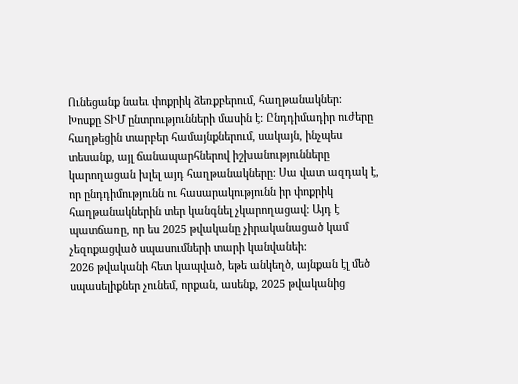Ունեցանք նաեւ փոքրիկ ձեռքբերում, հաղթանակներ:
Խոսքը ՏԻՄ ընտրությունների մասին է: Ընդդիմադիր ուժերը հաղթեցին տարբեր համայնքներում, սակայն, ինչպես տեսանք, այլ ճանապարհներով իշխանությունները կարողացան խլել այդ հաղթանակները: Սա վատ ազդակ է, որ ընդդիմությունն ու հասարակությունն իր փոքրիկ հաղթանակներին տեր կանգնել չկարողացավ: Այդ է պատճառը, որ ես 2025 թվականը չիրականացած կամ չեզոքացված սպասումների տարի կանվանեի:
2026 թվականի հետ կապված, եթե անկեղծ, այնքան էլ մեծ սպասելիքներ չունեմ, որքան, ասենք, 2025 թվականից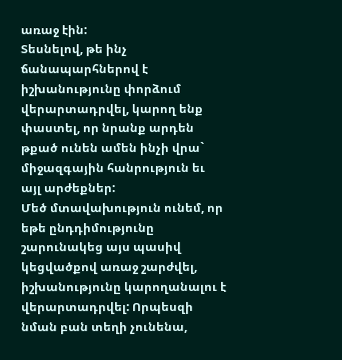առաջ էին:
Տեսնելով, թե ինչ ճանապարհներով է իշխանությունը փորձում վերարտադրվել, կարող ենք փաստել, որ նրանք արդեն թքած ունեն ամեն ինչի վրա` միջազգային հանրություն եւ այլ արժեքներ:
Մեծ մտավախություն ունեմ, որ եթե ընդդիմությունը շարունակեց այս պասիվ կեցվածքով առաջ շարժվել, իշխանությունը կարողանալու է վերարտադրվել: Որպեսզի նման բան տեղի չունենա,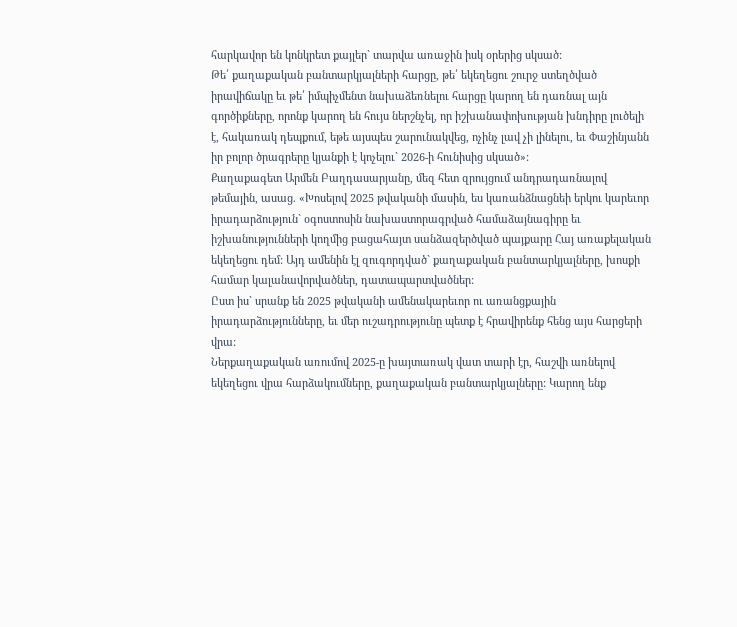հարկավոր են կոնկրետ քայլեր` տարվա առաջին իսկ օրերից սկսած:
Թե՛ քաղաքական բանտարկյալների հարցը, թե՛ եկեղեցու շուրջ ստեղծված իրավիճակը եւ թե՛ իմպիչմենտ նախաձեռնելու հարցը կարող են դառնալ այն գործիքները, որոնք կարող են հույս ներշնչել, որ իշխանափոխության խնդիրը լուծելի է, հակառակ դեպքում, եթե այսպես շարունակվեց, ոչինչ լավ չի լինելու, եւ Փաշինյանն իր բոլոր ծրագրերը կյանքի է կոչելու` 2026-ի հունիսից սկսած»:
Քաղաքագետ Արմեն Բաղդասարյանը, մեզ հետ զրույցում անդրադառնալով թեմային, ասաց. «Խոսելով 2025 թվականի մասին, ես կառանձնացնեի երկու կարեւոր իրադարձություն` օգոստոսին նախաստորագրված համաձայնագիրը եւ իշխանությունների կողմից բացահայտ սանձազերծված պայքարը Հայ առաքելական եկեղեցու դեմ: Այդ ամենին էլ զուգորդված` քաղաքական բանտարկյալները, խոսքի համար կալանավորվածներ, դատապարտվածներ:
Ըստ իս` սրանք են 2025 թվականի ամենակարեւոր ու առանցքային իրադարձությունները, եւ մեր ուշադրությունը պետք է հրավիրենք հենց այս հարցերի վրա:
Ներքաղաքական առումով 2025-ը խայտառակ վատ տարի էր, հաշվի առնելով եկեղեցու վրա հարձակումները, քաղաքական բանտարկյալները: Կարող ենք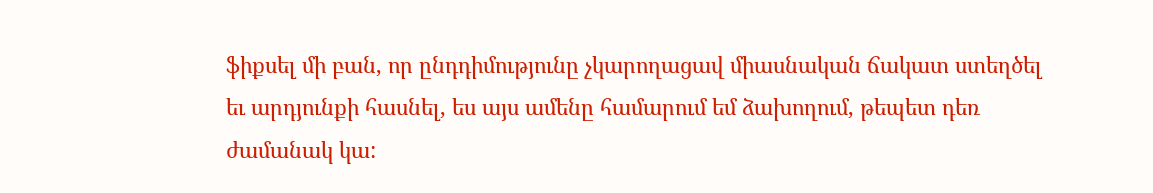ֆիքսել մի բան, որ ընդդիմությունը չկարողացավ միասնական ճակատ ստեղծել եւ արդյունքի հասնել, ես այս ամենը համարում եմ ձախողում, թեպետ դեռ ժամանակ կա: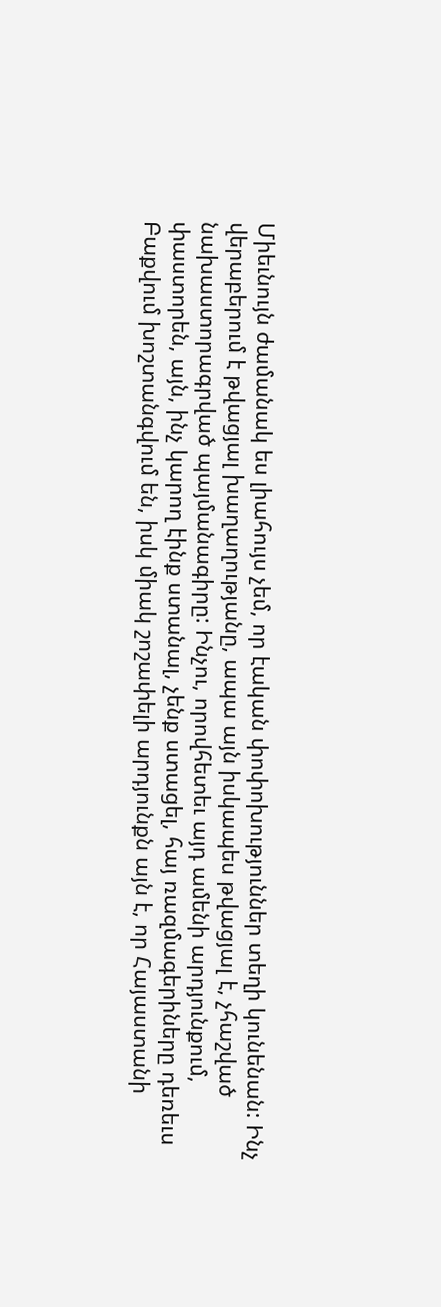Միեւնույն ժամանակ ես լիահույս չեմ, որ էական փոփոխություններ տեղի կունենան: Ինչ վերաբերում է թվացյալ խաղաղությանը, ապա այն իսկապես թվացյալ է, չհաշված նախաստորագրված պայմանագիրը: Ինչու, որովհետեւ այդ ամենի արդյունքում, փաստորեն, այն, ինչ կարող էինք ստանալ, չենք ստացել, հայ ռազմագերիները դեռեւս Բաքվում խոշտանգվում են, իսկ միակ շոշափելի արդյունքն այն է, որ Հայաստանի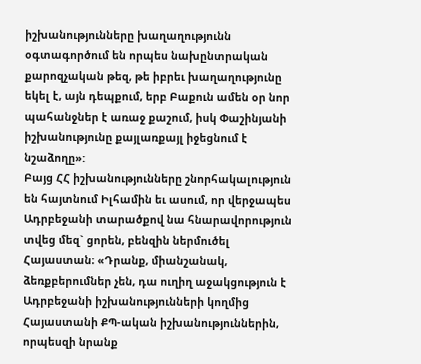իշխանությունները խաղաղությունն օգտագործում են որպես նախընտրական քարոզչական թեզ, թե իբրեւ խաղաղությունը եկել է, այն դեպքում, երբ Բաքուն ամեն օր նոր պահանջներ է առաջ քաշում, իսկ Փաշինյանի իշխանությունը քայլառքայլ իջեցնում է նշաձողը»:
Բայց ՀՀ իշխանությունները շնորհակալություն են հայտնում Իլհամին եւ ասում, որ վերջապես Ադրբեջանի տարածքով նա հնարավորություն տվեց մեզ` ցորեն, բենզին ներմուծել Հայաստան։ «Դրանք, միանշանակ, ձեռքբերումներ չեն, դա ուղիղ աջակցություն է Ադրբեջանի իշխանությունների կողմից Հայաստանի ՔՊ-ական իշխանություններին, որպեսզի նրանք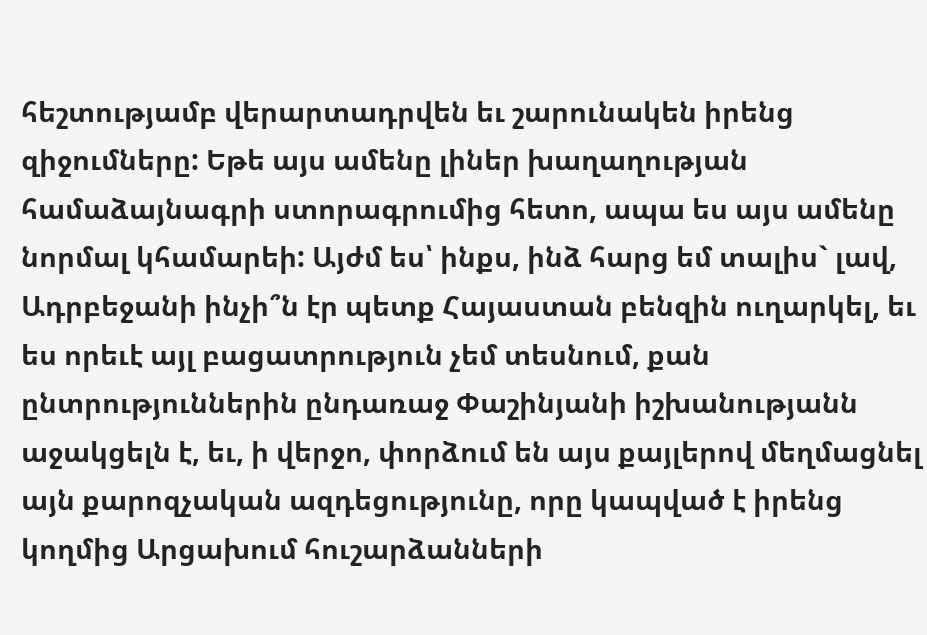հեշտությամբ վերարտադրվեն եւ շարունակեն իրենց զիջումները: Եթե այս ամենը լիներ խաղաղության համաձայնագրի ստորագրումից հետո, ապա ես այս ամենը նորմալ կհամարեի: Այժմ ես՝ ինքս, ինձ հարց եմ տալիս` լավ, Ադրբեջանի ինչի՞ն էր պետք Հայաստան բենզին ուղարկել, եւ ես որեւէ այլ բացատրություն չեմ տեսնում, քան ընտրություններին ընդառաջ Փաշինյանի իշխանությանն աջակցելն է, եւ, ի վերջո, փորձում են այս քայլերով մեղմացնել այն քարոզչական ազդեցությունը, որը կապված է իրենց կողմից Արցախում հուշարձանների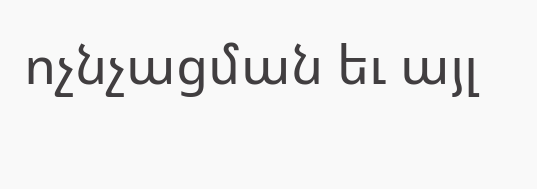ոչնչացման եւ այլ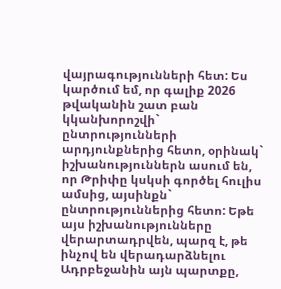վայրագությունների հետ: Ես կարծում եմ, որ գալիք 2026 թվականին շատ բան կկանխորոշվի` ընտրությունների արդյունքներից հետո, օրինակ` իշխանություններն ասում են, որ Թրիփը կսկսի գործել հուլիս ամսից, այսինքն` ընտրություններից հետո: Եթե այս իշխանությունները վերարտադրվեն, պարզ է, թե ինչով են վերադարձնելու Ադրբեջանին այն պարտքը,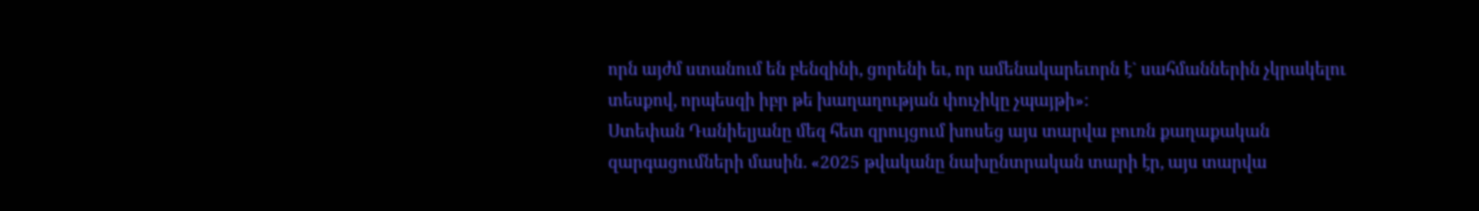որն այժմ ստանում են բենզինի, ցորենի եւ, որ ամենակարեւորն է` սահմաններին չկրակելու տեսքով, որպեսզի իբր թե խաղաղության փուչիկը չպայթի»:
Ստեփան Դանիելյանը մեզ հետ զրույցում խոսեց այս տարվա բուռն քաղաքական զարգացումների մասին. «2025 թվականը նախընտրական տարի էր, այս տարվա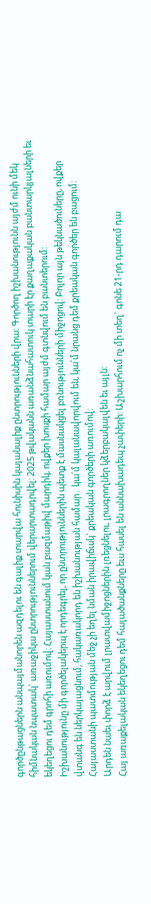գործընթացներն անպայմանորեն ազդելու են գալիք տարվա հունիսին կայանալիք ընտրությունների վրա: Գործող իշխանությունն այժմ ունի մեկ հիմնական նպատակ` առաջիկա ընտրություններում վերարտադրվել: 2025 թվականն առանձնահատուկ տարի էր քաղաքական բանտարկյալների եւ եկեղեցու դեմ գրոհի առումով: Հայաստանում կան բազմաթիվ մարդիկ, ովքեր խոսքի համար այժմ գտնվում են բանտերում:
Իշխանությունը մի գործելակերպ է որդեգրել, որ ընտրություններին պետք է մասնակցել բռնությունների միջոցով: Բոլոր այն թեկնածուները, ովքեր վտանգ են ներկայացնում, հակառակորդ են իշխանության համար․ կա՛մ կալանավորվում են, կա՛մ նրանց դեմ քրեական գործեր են բացում: Հայաստանի պատմության մեջ չի եղել նման իրավիճակ` քրեական գործերի առումով:
Արդեն նաեւ փորձ է արվում լրատվամիջոցներին լռեցնելու, լրագրողներ կձերբակալվեն եւ այլն:
Հայ առաքելական եկեղեցու դեմ հալածանքները եւս հասել են աննախադեպ չափերի: Աշխարհում ոչ մի տեղ` գոնե 21-րդ դարում դա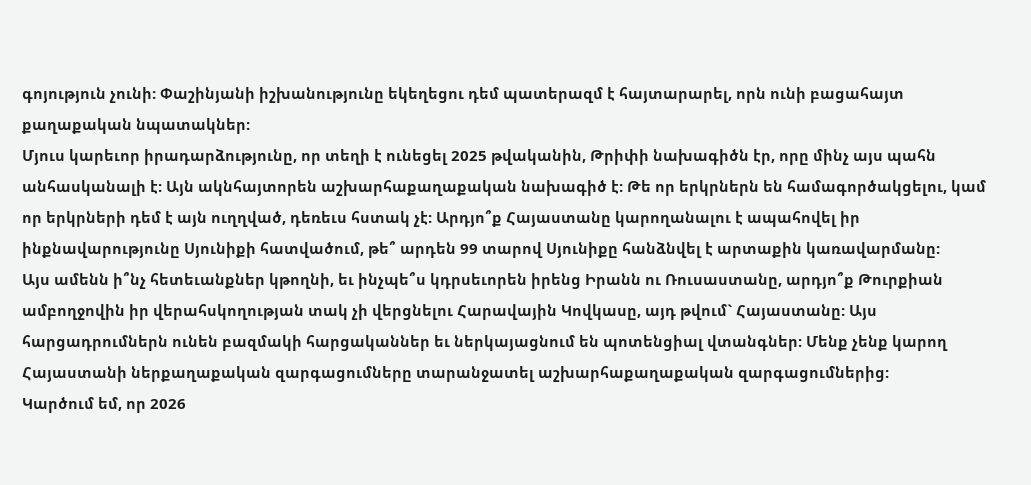գոյություն չունի: Փաշինյանի իշխանությունը եկեղեցու դեմ պատերազմ է հայտարարել, որն ունի բացահայտ քաղաքական նպատակներ:
Մյուս կարեւոր իրադարձությունը, որ տեղի է ունեցել 2025 թվականին, Թրիփի նախագիծն էր, որը մինչ այս պահն անհասկանալի է: Այն ակնհայտորեն աշխարհաքաղաքական նախագիծ է: Թե որ երկրներն են համագործակցելու, կամ որ երկրների դեմ է այն ուղղված, դեռեւս հստակ չէ: Արդյո՞ք Հայաստանը կարողանալու է ապահովել իր ինքնավարությունը Սյունիքի հատվածում, թե՞ արդեն 99 տարով Սյունիքը հանձնվել է արտաքին կառավարմանը:
Այս ամենն ի՞նչ հետեւանքներ կթողնի, եւ ինչպե՞ս կդրսեւորեն իրենց Իրանն ու Ռուսաստանը, արդյո՞ք Թուրքիան ամբողջովին իր վերահսկողության տակ չի վերցնելու Հարավային Կովկասը, այդ թվում` Հայաստանը: Այս հարցադրումներն ունեն բազմակի հարցականներ եւ ներկայացնում են պոտենցիալ վտանգներ: Մենք չենք կարող Հայաստանի ներքաղաքական զարգացումները տարանջատել աշխարհաքաղաքական զարգացումներից:
Կարծում եմ, որ 2026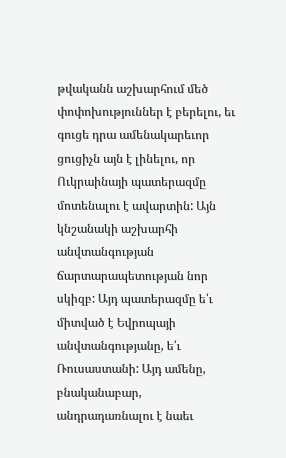թվականն աշխարհում մեծ փոփոխություններ է բերելու, եւ գուցե դրա ամենակարեւոր ցուցիչն այն է լինելու, որ Ուկրաինայի պատերազմը մոտենալու է ավարտին: Այն կնշանակի աշխարհի անվտանգության ճարտարապետության նոր սկիզբ: Այդ պատերազմը ե՛ւ միտված է Եվրոպայի անվտանգությանը, ե՛ւ Ռուսաստանի: Այդ ամենը, բնականաբար, անդրադառնալու է նաեւ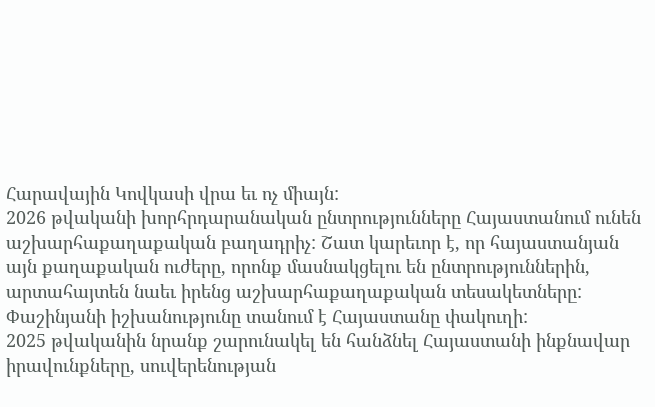Հարավային Կովկասի վրա եւ ոչ միայն:
2026 թվականի խորհրդարանական ընտրությունները Հայաստանում ունեն աշխարհաքաղաքական բաղադրիչ: Շատ կարեւոր է, որ հայաստանյան այն քաղաքական ուժերը, որոնք մասնակցելու են ընտրություններին, արտահայտեն նաեւ իրենց աշխարհաքաղաքական տեսակետները:
Փաշինյանի իշխանությունը տանում է Հայաստանը փակուղի:
2025 թվականին նրանք շարունակել են հանձնել Հայաստանի ինքնավար իրավունքները, սուվերենության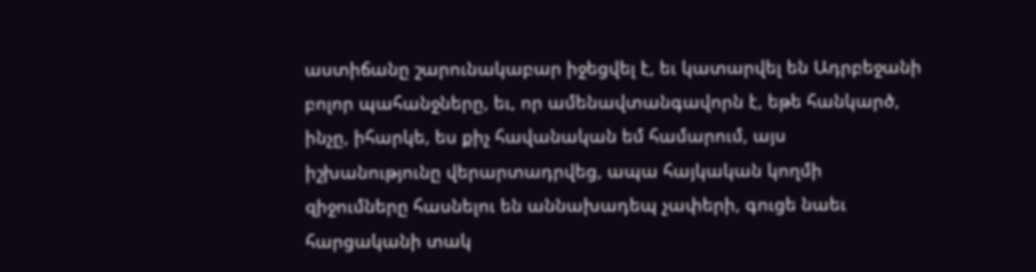աստիճանը շարունակաբար իջեցվել է, եւ կատարվել են Ադրբեջանի բոլոր պահանջները, եւ, որ ամենավտանգավորն է, եթե հանկարծ, ինչը, իհարկե, ես քիչ հավանական եմ համարում, այս իշխանությունը վերարտադրվեց, ապա հայկական կողմի զիջումները հասնելու են աննախադեպ չափերի, գուցե նաեւ հարցականի տակ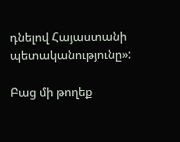դնելով Հայաստանի պետականությունը»:

Բաց մի թողեք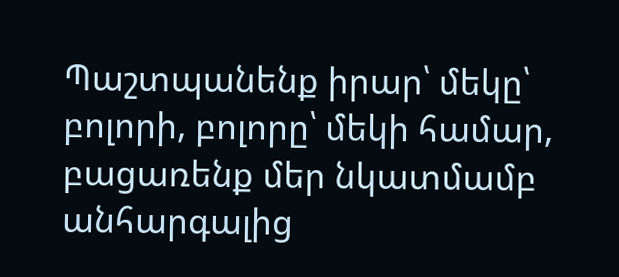Պաշտպանենք իրար՝ մեկը՝ բոլորի, բոլորը՝ մեկի համար, բացառենք մեր նկատմամբ անհարգալից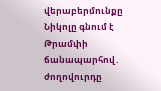վերաբերմունքը
Նիկոլը գնում է Թրամփի ճանապարհով․ ժողովուրդը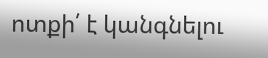ոտքի՛ է կանգնելու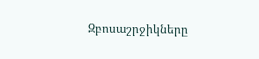Զբոսաշրջիկները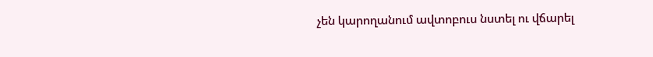չեն կարողանում ավտոբուս նստել ու վճարել